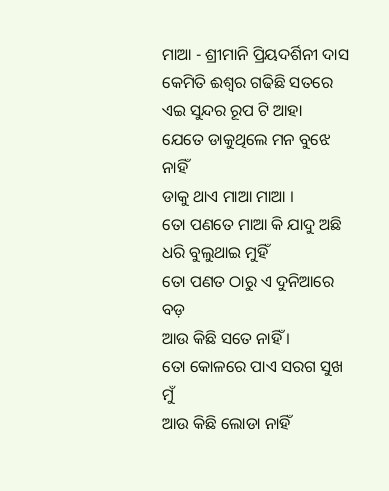ମାଆ - ଶ୍ରୀମାନି ପ୍ରିୟଦର୍ଶିନୀ ଦାସ
କେମିତି ଈଶ୍ୱର ଗଢିଛି ସତରେ
ଏଇ ସୁନ୍ଦର ରୂପ ଟି ଆହା
ଯେତେ ଡାକୁଥିଲେ ମନ ବୁଝେ ନାହିଁ
ଡାକୁ ଥାଏ ମାଆ ମାଆ ।
ତୋ ପଣତେ ମାଆ କି ଯାଦୁ ଅଛି
ଧରି ବୁଲୁଥାଇ ମୁହିଁ
ତୋ ପଣତ ଠାରୁ ଏ ଦୁନିଆରେ ବଡ଼
ଆଉ କିଛି ସତେ ନାହିଁ ।
ତୋ କୋଳରେ ପାଏ ସରଗ ସୁଖ ମୁଁ
ଆଉ କିଛି ଲୋଡା ନାହିଁ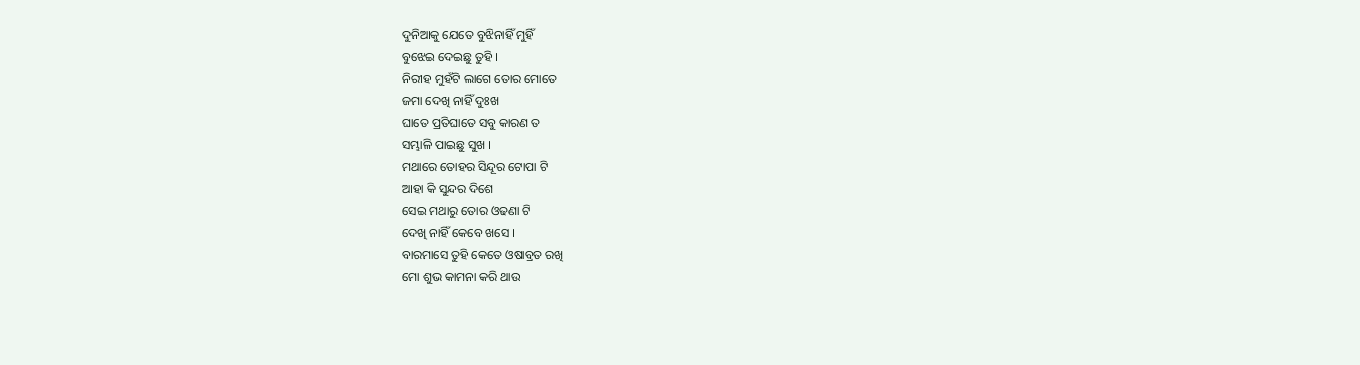ଦୁନିଆକୁ ଯେତେ ବୁଝିନାହିଁ ମୁହିଁ
ବୁଝେଇ ଦେଇଛୁ ତୁହି ।
ନିରୀହ ମୁହଁଟି ଲାଗେ ତୋର ମୋତେ
ଜମା ଦେଖି ନାହିଁ ଦୁଃଖ
ଘାତେ ପ୍ରତିଘାତେ ସବୁ କାରଣ ତ
ସମ୍ଭାଳି ପାଇଛୁ ସୁଖ ।
ମଥାରେ ତୋହର ସିନ୍ଦୂର ଟୋପା ଟି
ଆହା କି ସୁନ୍ଦର ଦିଶେ
ସେଇ ମଥାରୁ ତୋର ଓଢଣା ଟି
ଦେଖି ନାହିଁ କେବେ ଖସେ ।
ବାରମାସେ ତୁହି କେତେ ଓଷାବ୍ରତ ରଖି
ମୋ ଶୁଭ କାମନା କରି ଥାଉ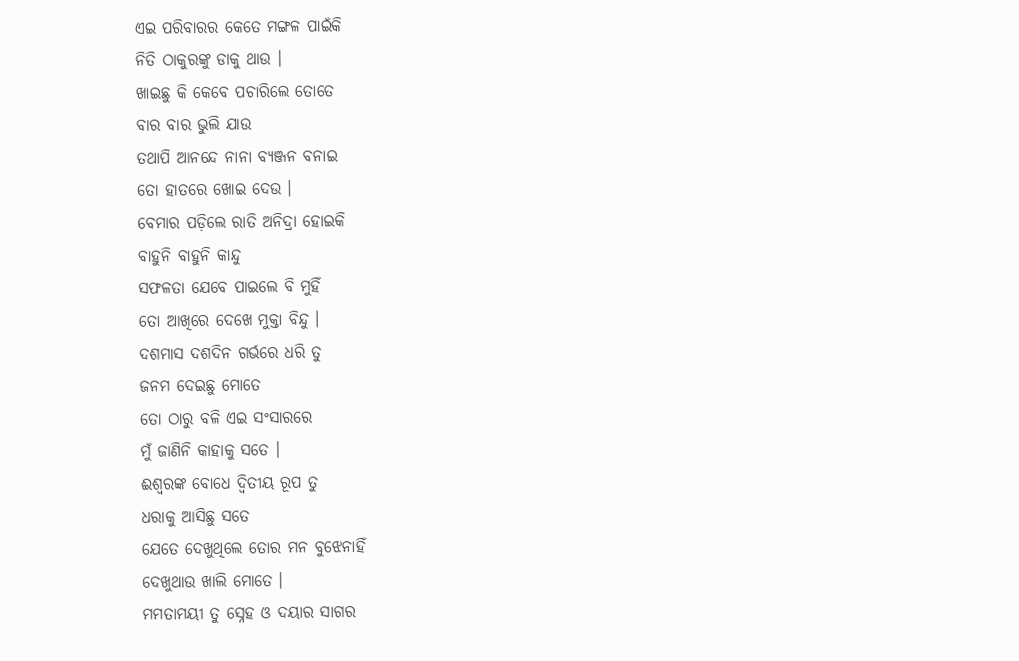ଏଇ ପରିବାରର କେତେ ମଙ୍ଗଳ ପାଇଁକି
ନିତି ଠାକୁରଙ୍କୁ ଡାକୁ ଥାଉ ।
ଖାଇଛୁ କି କେବେ ପଚାରିଲେ ତୋତେ
ବାର ବାର ଭୁଲି ଯାଉ
ତଥାପି ଆନନ୍ଦେ ନାନା ବ୍ୟଞ୍ଜନ ବନାଇ
ତୋ ହାତରେ ଖୋଇ ଦେଉ ।
ବେମାର ପଡ଼ିଲେ ରାତି ଅନିଦ୍ରା ହୋଇକି
ବାହୁନି ବାହୁନି କାନ୍ଦୁ
ସଫଳତା ଯେବେ ପାଇଲେ ବି ମୁହିଁ
ତୋ ଆଖିରେ ଦେଖେ ମୁକ୍ତା ବିନ୍ଦୁ ।
ଦଶମାସ ଦଶଦିନ ଗର୍ଭରେ ଧରି ତୁ
ଜନମ ଦେଇଛୁ ମୋତେ
ତୋ ଠାରୁ ବଳି ଏଇ ସଂସାରରେ
ମୁଁ ଜାଣିନି କାହାକୁ ସତେ ।
ଈଶ୍ବରଙ୍କ ବୋଧେ ଦ୍ୱିତୀୟ ରୂପ ତୁ
ଧରାକୁ ଆସିଛୁ ସତେ
ଯେତେ ଦେଖୁଥିଲେ ତୋର ମନ ବୁଝେନାହିଁ
ଦେଖୁଥାଉ ଖାଲି ମୋତେ ।
ମମତାମୟୀ ତୁ ସ୍ନେହ ଓ ଦୟାର ସାଗର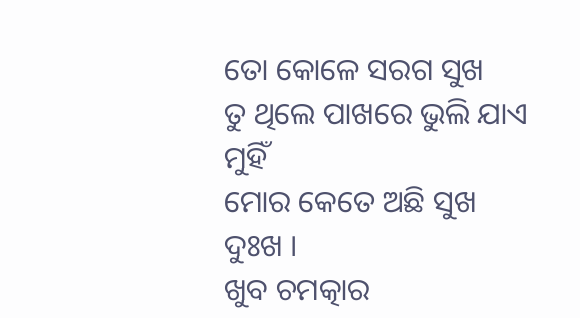ତୋ କୋଳେ ସରଗ ସୁଖ
ତୁ ଥିଲେ ପାଖରେ ଭୁଲି ଯାଏ ମୁହିଁ
ମୋର କେତେ ଅଛି ସୁଖ ଦୁଃଖ ।
ଖୁବ ଚମତ୍କାର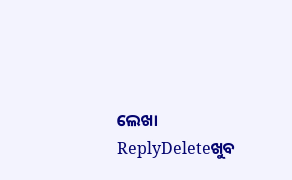ଲେଖା
ReplyDeleteଖୁବ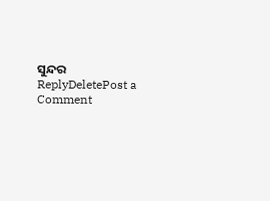ସୁନ୍ଦର
ReplyDeletePost a Comment